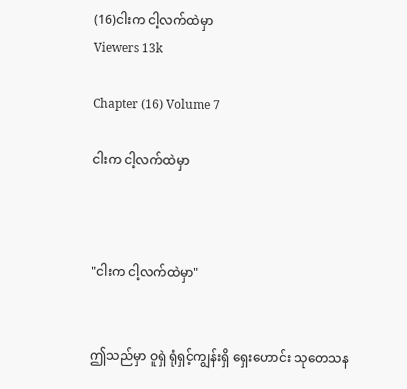(16)ငါးက ငါ့လက်ထဲမှာ
Viewers 13k

Chapter (16) Volume 7

ငါးက ငါ့လက်ထဲမှာ



"ငါးက ငါ့လက်ထဲမှာ"


ဤသည်မှာ ဝူရှဲ ရုံရှင့်ကျွန်းရှိ ရှေးဟောင်း သုတေသန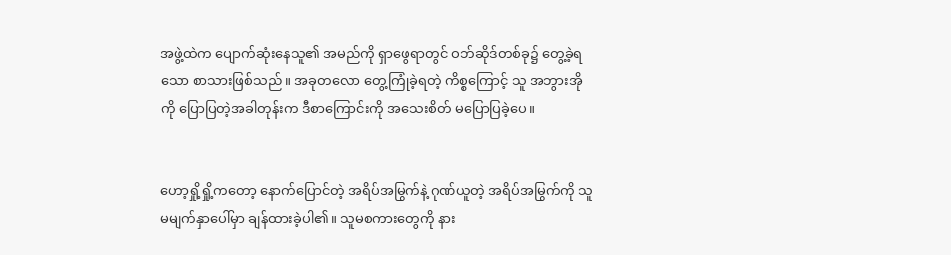အဖွဲ့ထဲက ပျောက်ဆုံးနေသူ၏ အမည်ကို ရှာဖွေရာတွင် ဝဘ်ဆိုဒ်တစ်ခု၌ တွေ့ခဲ့ရသော စာသားဖြစ်သည်။ အခုတလော တွေ့ကြုံခဲ့ရတဲ့ ကိစ္စကြောင့် သူ အဘွားအိုကို ပြောပြတဲ့အခါတုန်းက ဒီစာကြောင်းကို အသေးစိတ် မပြောပြခဲ့ပေ။


ဟော့ရှို့ရှို့ကတော့ နောက်ပြောင်တဲ့ အရိပ်အမြွက်နဲ့ ဂုဏ်ယူတဲ့ အရိပ်အမြွက်ကို သူမမျက်နှာပေါ်မှာ ချန်ထားခဲ့ပါ၏။ သူမစကားတွေကို နား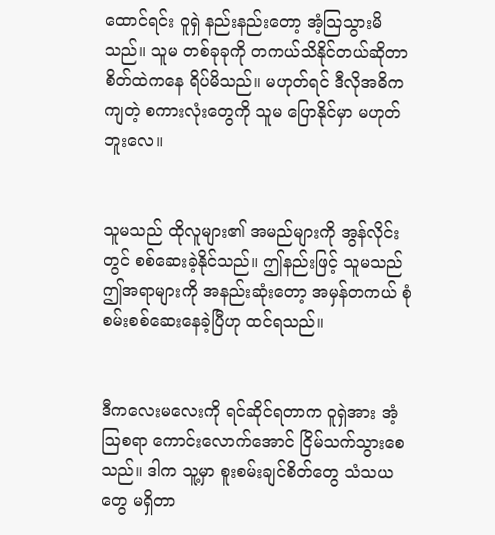ထောင်ရင်း ဝူရှဲ နည်းနည်းတော့ အံ့သြသွားမိသည်။ သူမ တစ်ခုခုကို တကယ်သိနိုင်တယ်ဆိုတာ စိတ်ထဲကနေ ရိပ်မိသည်။ မဟုတ်ရင် ဒီလိုအဓိကကျတဲ့ စကားလုံးတွေကို သူမ ပြောနိုင်မှာ မဟုတ်ဘူးလေ။


သူမသည် ထိုလူများ၏ အမည်များကို အွန်လိုင်းတွင် စစ်ဆေးခဲ့နိုင်သည်။ ဤနည်းဖြင့် သူမသည် ဤအရာများကို အနည်းဆုံးတော့ အမှန်တကယ် စုံစမ်းစစ်ဆေးနေခဲ့ပြီဟု ထင်ရသည်။


ဒီကလေးမလေးကို ရင်ဆိုင်ရတာက ဝူရှဲအား အံ့သြစရာ ကောင်းလောက်အောင် ငြိမ်သက်သွားစေသည်။ ဒါက သူ့မှာ စူးစမ်းချင်စိတ်တွေ သံသယတွေ မရှိတာ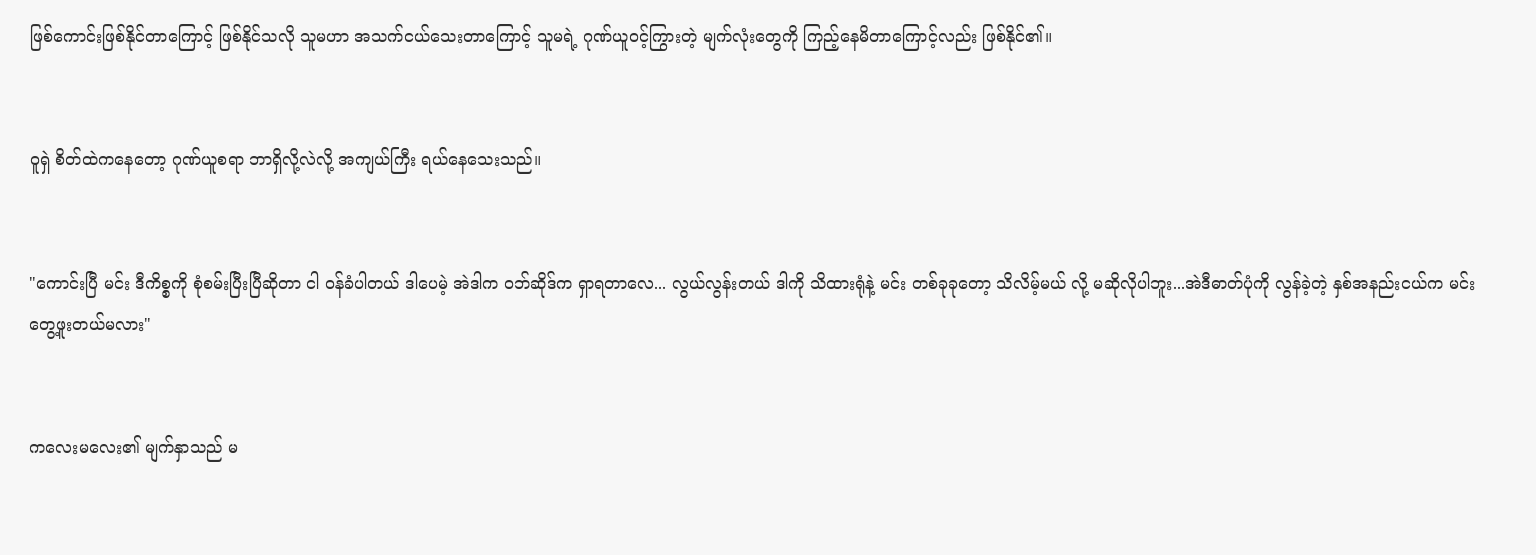ဖြစ်ကောင်းဖြစ်နိုင်တာကြောင့် ဖြစ်နိုင်သလို သူမဟာ အသက်ငယ်သေးတာကြောင့် သူမရဲ့ ဂုဏ်ယူဝင့်ကြွားတဲ့ မျက်လုံးတွေကို ကြည့်နေမိတာကြောင့်လည်း ဖြစ်နိုင်၏။


ဝူရှဲ စိတ်ထဲကနေတော့ ဂုဏ်ယူစရာ ဘာရှိလို့လဲလို့ အကျယ်ကြီး ရယ်နေသေးသည်။


"ကောင်းပြီ မင်း ဒီကိစ္စကို စုံစမ်းပြီးပြီဆိုတာ ငါ ဝန်ခံပါတယ် ဒါပေမဲ့ အဲဒါက ဝဘ်ဆိုဒ်က ရှာရတာလေ... လွယ်လွန်းတယ် ဒါကို သိထားရုံနဲ့ မင်း တစ်ခုခုတော့ သိလိမ့်မယ် လို့ မဆိုလိုပါဘူး...အဲဒီဓာတ်ပုံကို လွန်ခဲ့တဲ့ နှစ်အနည်းငယ်က မင်း တွေ့ဖူးတယ်မလား"


ကလေးမလေး၏ မျက်နှာသည် မ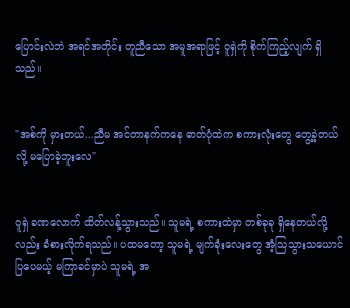ပြောင်းလဲဘဲ အရင်အတိုင်း တူညီသော အမူအရာဖြင့် ဝူရှဲကို စိုက်ကြည့်လျက် ရှိသည်။


"အစ်ကို မှားတယ်...ညီမ အင်တာနက်ကနေ ဓာတ်ပုံထဲက စကားလုံးတွေ တွေ့ခဲ့တယ်လို့ မပြောခဲ့ဘူးလေ"


ဝူရှဲ ခဏလောက် ထိတ်လန့်သွားသည်။ သူမရဲ့ စကားထဲမှာ တစ်ခုခု ရှိနေတယ်လို့လည်း ခံစားလိုက်ရသည်။ ပထမတော့ သူမရဲ့ မျက်ခုံးလေးတွေ အံ့သြသွားသယောင် ပြပေမယ့် မကြာခင်မှာပဲ သူမရဲ့ အ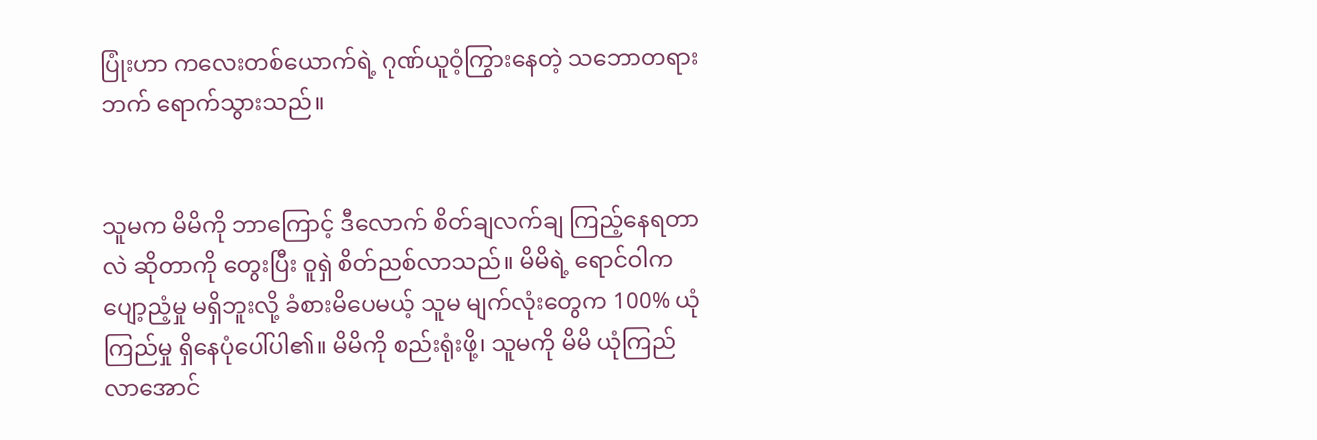ပြုံးဟာ ကလေးတစ်ယောက်ရဲ့ ဂုဏ်ယူဝံ့ကြွားနေတဲ့ သဘောတရားဘက် ရောက်သွားသည်။


သူမက မိမိကို ဘာကြောင့် ဒီလောက် စိတ်ချလက်ချ ကြည့်နေရတာလဲ ဆိုတာကို တွေးပြီး ဝူရှဲ စိတ်ညစ်လာသည်။ မိမိရဲ့ ရောင်ဝါက ပျော့ညံ့မှု မရှိဘူးလို့ ခံစားမိပေမယ့် သူမ မျက်လုံးတွေက 100% ယုံကြည်မှု ရှိနေပုံပေါ်ပါ၏။ မိမိကို စည်းရုံးဖို့၊ သူမကို မိမိ ယုံကြည်လာအောင်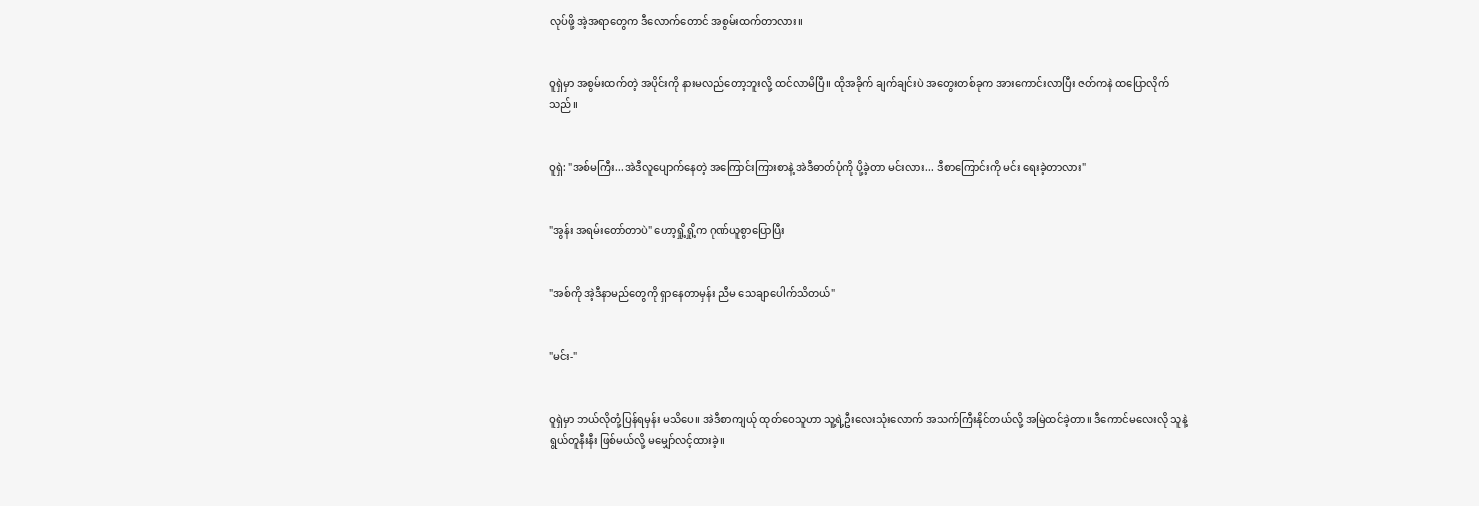လုပ်ဖို့ အဲ့အရာတွေက ဒီလောက်တောင် အစွမ်းထက်တာလား။


ဝူရှဲမှာ အစွမ်းထက်တဲ့ အပိုင်းကို နားမလည်တော့ဘူးလို့ ထင်လာမိပြီ။ ထိုအခိုက် ချက်ချင်းပဲ အတွေးတစ်ခုက အားကောင်းလာပြီး ဇတ်ကနဲ ထပြောလိုက်သည်။


ဝူရှဲ: "အစ်မကြီး...အဲဒီလူပျောက်နေတဲ့ အကြောင်းကြားစာနဲ့ အဲဒီဓာတ်ပုံကို ပို့ခဲ့တာ မင်းလား... ဒီစာကြောင်းကို မင်း ရေးခဲ့တာလား"


"အွန်း အရမ်းတော်တာပဲ" ဟော့ရှို့ရှို့က ဂုဏ်ယူစွာပြောပြီး


"အစ်ကို အဲ့ဒီနာမည်တွေကို ရှာနေတာမှန်း ညီမ သေချာပေါက်သိတယ်"


"မင်း-"


ဝူရှဲမှာ ဘယ်လိုတုံ့ပြန်ရမှန်း မသိပေ။ အဲဒီစာကျယ်ု ထုတ်ဝေသူဟာ သူ့ရဲ့ဦးလေးသုံးလောက် အသက်ကြီးနိုင်တယ်လို့ အမြဲထင်ခဲ့တာ။ ဒီကောင်မလေးလို သူနဲ့ရွယ်တူနီးနီး ဖြစ်မယ်လို့ မမျှော်လင့်ထားခဲ့။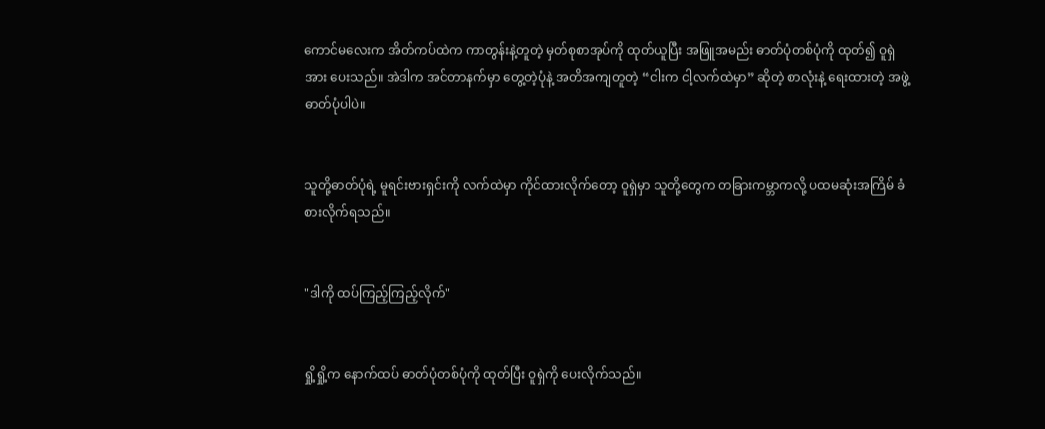ကောင်မလေးက အိတ်ကပ်ထဲက ကာတွန်းနဲ့တူတဲ့ မှတ်စုစာအုပ်ကို ထုတ်ယူပြီး အဖြူအမည်း ဓာတ်ပုံတစ်ပုံကို ထုတ်၍ ဝူရှဲအား ပေးသည်။ အဲဒါက အင်တာနက်မှာ တွေ့တဲ့ပုံနဲ့ အတိအကျတူတဲ့ “ငါးက ငါ့လက်ထဲမှာ” ဆိုတဲ့ စာလုံးနဲ့ ရေးထားတဲ့ အဖွဲ့ဓာတ်ပုံပါပဲ။


သူတို့ဓာတ်ပုံရဲ့ မူရင်းဗားရှင်းကို လက်ထဲမှာ ကိုင်ထားလိုက်တော့ ဝူရှဲမှာ သူတို့တွေက တခြားကမ္ဘာကလို့ ပထမဆုံးအကြိမ် ခံစားလိုက်ရသည်။


"ဒါကို ထပ်ကြည့်ကြည့်လိုက်"


ရှို့ရှို့က နောက်ထပ် ဓာတ်ပုံတစ်ပုံကို ထုတ်ပြီး ဝူရှဲကို ပေးလိုက်သည်။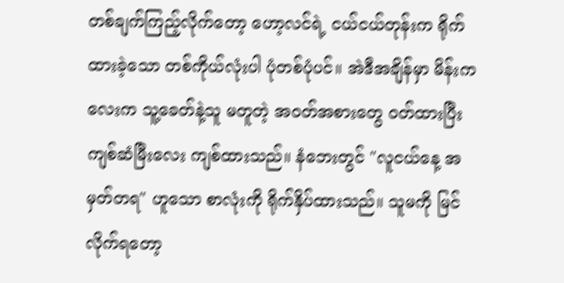တစ်ချက်ကြည့်လိုက်တော့ ဟော့လင်ရဲ့ ငယ်ငယ်တုန်းက ရိုက်ထားခဲ့သော တစ်ကိုယ်လုံးပါ ပုံတစ်ပုံပင်။ အဲဒီအချိန်မှာ မိန်းကလေးက သူ့ခေတ်နဲ့သူ မတူတဲ့ အဝတ်အစားတွေ ၀တ်ထားပြီး ကျစ်ဆံမြီးလေး ကျစ်ထားသည်။ နံဘေးတွင် "လူငယ်နေ့ အမှတ်တရ" ဟူသော စာလုံးကို ရိုက်နှိပ်ထားသည်။ သူမကို မြင်လိုက်ရတော့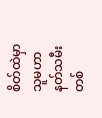စိတ်ထဲမှာ သူမဟာ နတ်သမီး တစ်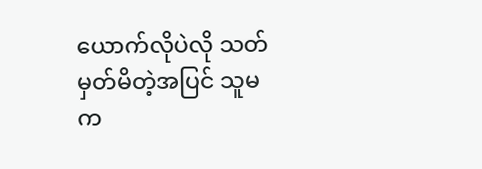ယောက်လိုပဲလို သတ်မှတ်မိတဲ့အပြင် သူမက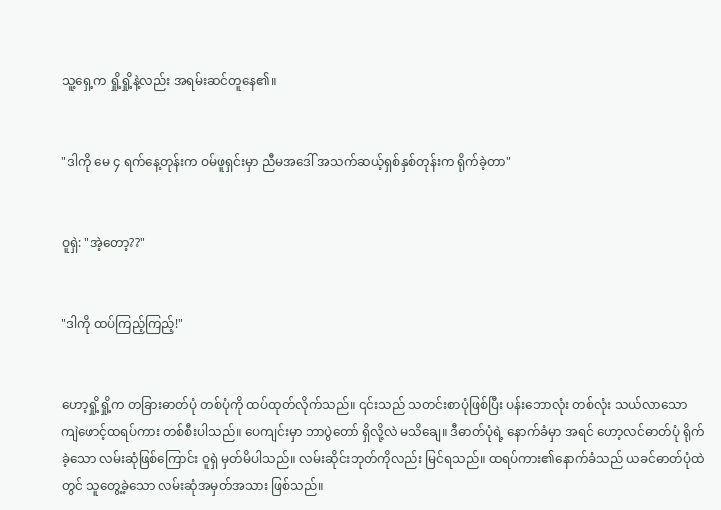သူ့ရှေ့က ရှို့ရှို့နဲ့လည်း အရမ်းဆင်တူနေ၏။


"ဒါကို မေ ၄ ရက်နေ့တုန်းက ဝမ်ဖူရှင်းမှာ ညီမအဒေါ် အသက်ဆယ့်ရှစ်နှစ်တုန်းက ရိုက်ခဲ့တာ"


ဝူရှဲ: "အဲ့တော့??"


"ဒါကို ထပ်ကြည့်ကြည့်!"


ဟော့ရှို့ရှို့က တခြားဓာတ်ပုံ တစ်ပုံကို ထပ်ထုတ်လိုက်သည်။ ၎င်းသည် သတင်းစာပုံဖြစ်ပြီး ပန်းဘောလုံး တစ်လုံး သယ်လာသော ကျဲဖောင့်ထရပ်ကား တစ်စီးပါသည်။ ပေကျင်းမှာ ဘာပွဲတော် ရှိလို့လဲ မသိချေ။ ဒီဓာတ်ပုံရဲ့ နောက်ခံမှာ အရင် ဟော့လင်ဓာတ်ပုံ ရိုက်ခဲ့သော လမ်းဆုံဖြစ်ကြောင်း ဝူရှဲ မှတ်မိပါသည်။ လမ်းဆိုင်းဘုတ်ကိုလည်း မြင်ရသည်။ ထရပ်ကား၏နောက်ခံသည် ယခင်ဓာတ်ပုံထဲတွင် သူတွေ့ခဲ့သော လမ်းဆုံအမှတ်အသား ဖြစ်သည်။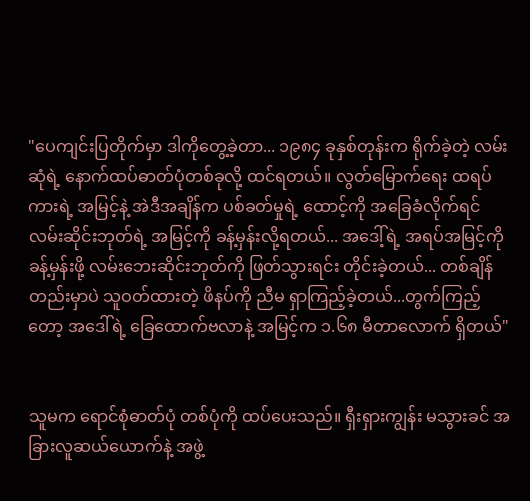"ပေကျင်းပြတိုက်မှာ ဒါကိုတွေ့ခဲ့တာ... ၁၉၈၄ ခုနှစ်တုန်းက ရိုက်ခဲ့တဲ့ လမ်းဆုံရဲ့ နောက်ထပ်ဓာတ်ပုံတစ်ခုလို့ ထင်ရတယ်။ လွတ်မြောက်ရေး ထရပ်ကားရဲ့ အမြင့်နဲ့ အဲဒီအချိန်က ပစ်ခတ်မှုရဲ့ ထောင့်ကို အခြေခံလိုက်ရင် လမ်းဆိုင်းဘုတ်ရဲ့ အမြင့်ကို ခန့်မှန်းလို့ရတယ်... အဒေါ့်ရဲ့ အရပ်အမြင့်ကို ခန့်မှန်းဖို့ လမ်းဘေးဆိုင်းဘုတ်ကို ဖြတ်သွားရင်း တိုင်းခဲ့တယ်... တစ်ချိန်တည်းမှာပဲ သူဝတ်ထားတဲ့ ဖိနပ်ကို ညီမ ရှာကြည့်ခဲ့တယ်...တွက်ကြည့်တော့ အဒေါ်ရဲ့ ခြေထောက်ဗလာနဲ့ အမြင့်က ၁.၆၈ မီတာလောက် ရှိတယ်"


သူမက ရောင်စုံဓာတ်ပုံ တစ်ပုံကို ထပ်ပေးသည်။ ရှီးရှားကျွန်း မသွားခင် အခြားလူဆယ်ယောက်နဲ့ အဖွဲ့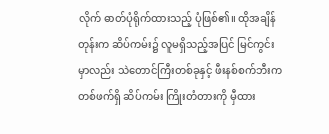လိုက် ဓာတ်ပုံရိုက်ထားသည့် ပုံဖြစ်၏။ ထိုအချိန်တုန်းက ဆိပ်ကမ်း၌ လူမရှိသည့်အပြင် မြင်ကွင်းမှာလည်း သဲတောင်ကြီးတစ်ခုနှင့် ဖီးနစ်စက်ဘီးက တစ်ဖက်ရှိ ဆိပ်ကမ်း ကြိုးတံတားကို မှီထား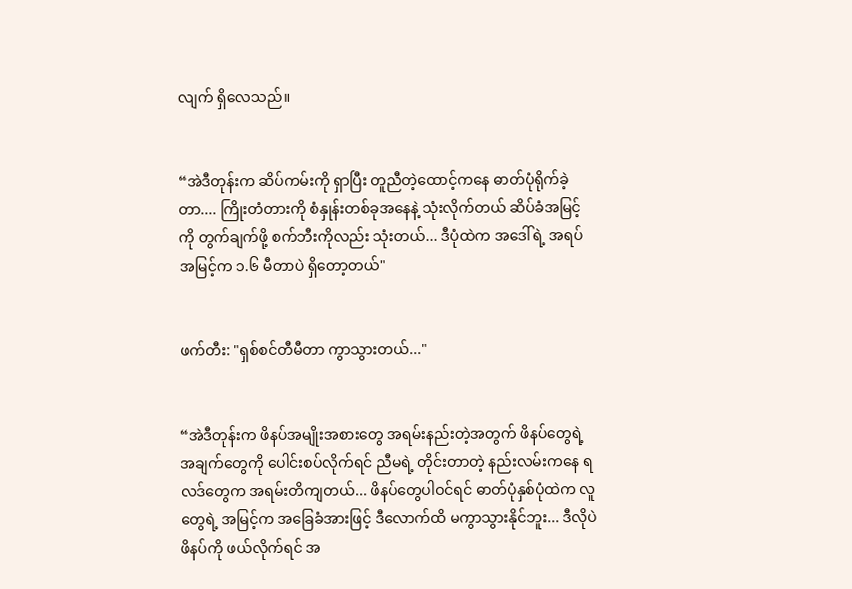လျက် ရှိလေသည်။


“အဲဒီတုန်းက ဆိပ်ကမ်းကို ရှာပြီး တူညီတဲ့ထောင့်ကနေ ဓာတ်ပုံရိုက်ခဲ့တာ.... ကြိုးတံတားကို စံနှုန်းတစ်ခုအနေနဲ့ သုံးလိုက်တယ် ဆိပ်ခံအမြင့်ကို တွက်ချက်ဖို့ စက်ဘီးကိုလည်း သုံးတယ်... ဒီပုံထဲက အဒေါ်ရဲ့ အရပ်အမြင့်က ၁.၆ မီတာပဲ ရှိတော့တယ်"


ဖက်တီး: "ရှစ်စင်တီမီတာ ကွာသွားတယ်..."


“အဲဒီတုန်းက ဖိနပ်အမျိုးအစားတွေ အရမ်းနည်းတဲ့အတွက် ဖိနပ်တွေရဲ့ အချက်တွေကို ပေါင်းစပ်လိုက်ရင် ညီမရဲ့ တိုင်းတာတဲ့ နည်းလမ်းကနေ ရလဒ်တွေက အရမ်းတိကျတယ်... ဖိနပ်တွေပါဝင်ရင် ဓာတ်ပုံနှစ်ပုံထဲက လူတွေရဲ့ အမြင့်က အခြေခံအားဖြင့် ဒီလောက်ထိ မကွာသွားနိုင်ဘူး... ဒီလိုပဲ ဖိနပ်ကို ဖယ်လိုက်ရင် အ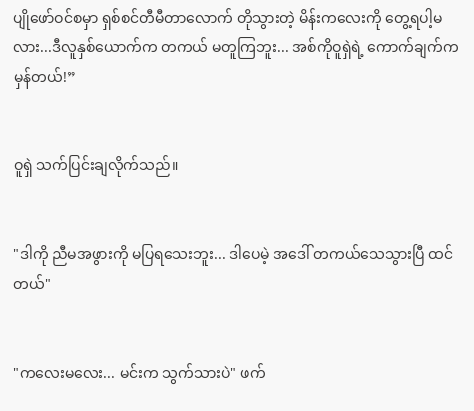ပျိုဖော်ဝင်စမှာ ရှစ်စင်တီမီတာလောက် တိုသွားတဲ့ မိန်းကလေးကို တွေ့ရပါ့မလား...ဒီလူနှစ်ယောက်က တကယ် မတူကြဘူး... အစ်ကိုဝူရှဲရဲ့ ကောက်ချက်က မှန်တယ်!”


ဝူရှဲ သက်ပြင်းချလိုက်သည်။


"ဒါကို ညီမအဖွားကို မပြရသေးဘူး... ဒါပေမဲ့ အဒေါ် တကယ်သေသွားပြီ ထင်တယ်"


"ကလေးမလေး... မင်းက သွက်သားပဲ" ဖက်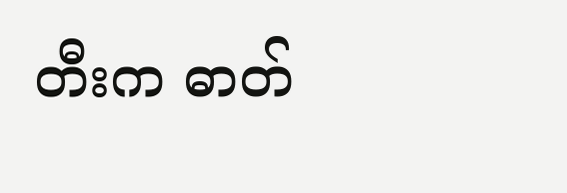တီးက ဓာတ်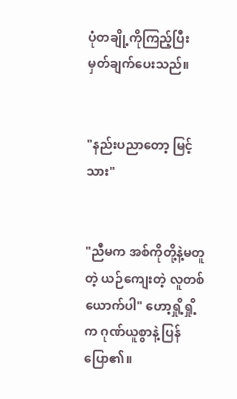ပုံတချို့ကိုကြည့်ပြီး မှတ်ချက်ပေးသည်။


"နည်းပညာတော့ မြင့်သား"


"ညီမက အစ်ကိုတို့နဲ့မတူတဲ့ ယဉ်ကျေးတဲ့ လူတစ်ယောက်ပါ" ဟော့ရှို့ရှို့က ဂုဏ်ယူစွာနဲ့ ပြန်ပြော၏။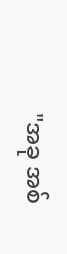"အခု အစ်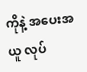ကိုနဲ့ အပေးအယူ လုပ်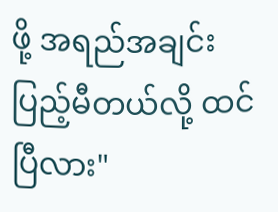ဖို့ အရည်အချင်း ပြည့်မီတယ်လို့ ထင်ပြီလား"